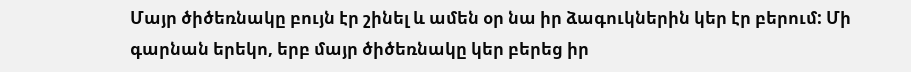Մայր ծիծեռնակը բույն էր շինել և ամեն օր նա իր ձագուկներին կեր էր բերում: Մի գարնան երեկո, երբ մայր ծիծեռնակը կեր բերեց իր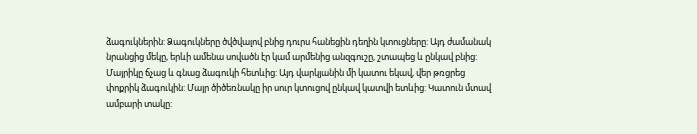ձագուկներին: Ձագուկները ծվծվալով բնից դուրս հանեցին դեղին կտուցները: Այդ ժամանակ նրանցից մեկը, երևի ամենա սովածն էր կամ արմենից անզգուշը, շտապեց և ընկավ բնից: Մայրիկը ճչաց և գնաց ձագուկի հետևից: Այդ վարկյանին մի կատու եկավ, վեր թռցրեց փոքրիկ ձագուկին: Մայր ծիծեռնակը իր սուր կտուցով ընկավ կատվի ետևից: Կատուն մտավ ամբարի տակը: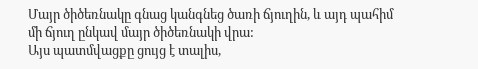Մայր ծիծեռնակը գնաց կանգնեց ծառի ճյուղին, և այդ պահիմ մի ճյուղ ընկավ մայր ծիծեռնակի վրա:
Այս պատմվացքը ցույց է տալիս,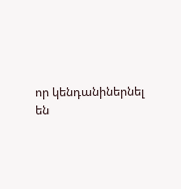որ կենդանիներնել են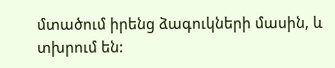մտածում իրենց ձագուկների մասին, և տխրում են: